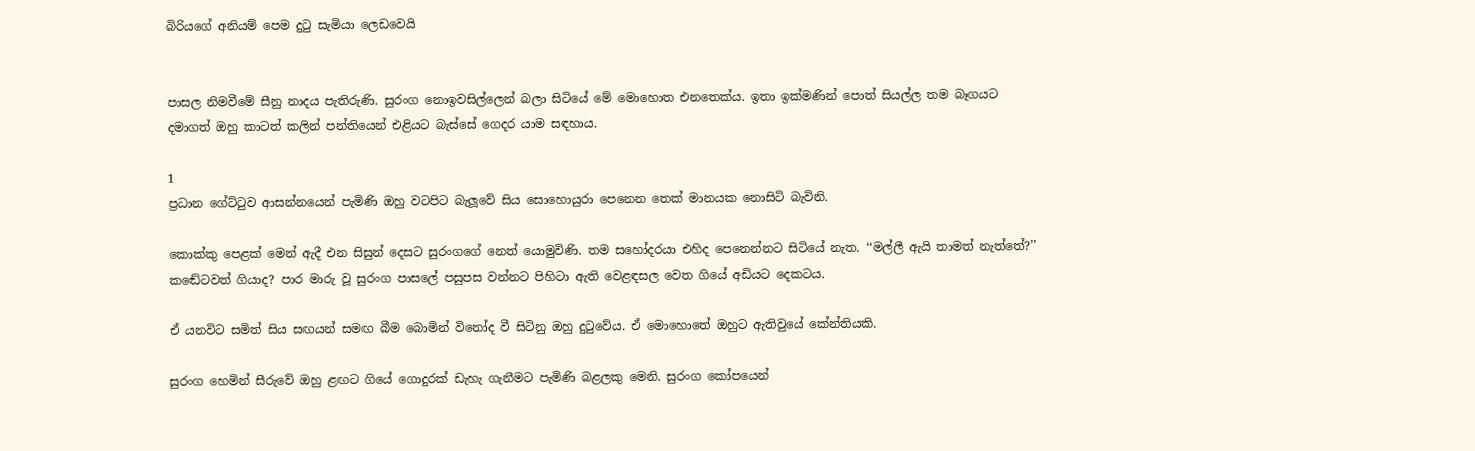බිරියගේ අනියම් පෙම දුටු සැමියා ලෙඩවෙයි


පාසල නිමවීමේ සීනු නාදය පැතිරුණි. සුරංග නොඉවසිල්ලෙන් බලා සිටියේ මේ මොහොත එනතෙක්ය. ඉතා ඉක්මණින් පොත් සියල්ල තම බෑගයට
දමාගත් ඔහු කාටත් කලින් පන්තියෙන් එළියට බැස්සේ ගෙදර යාම සඳහාය.

1
ප්‍රධාන ගේට්ටුව ආසන්නයෙන් පැමිණි ඔහු වටපිට බැලූවේ සිය සොහොයුරා පෙනෙන තෙක් මානයක නොසිටි බැවිනි.

කොක්කු පෙළක් මෙන් ඇදී එන සිසුන් දෙසට සුරංගගේ නෙත් යොමුවිණි. තම සහෝදරයා එහිද පෙනෙන්නට සිටියේ නැත. ‘‘මල්ලී ඇයි තාමත් නැත්තේ?’’ කඬේටවත් ගියාද? පාර මාරු වූ සුරංග පාසලේ පසුපස වන්නට පිහිටා ඇති වෙළඳසල වෙත ගියේ අඩියට දෙකටය.

ඒ යනවිට සමිත් සිය සඟයන් සමඟ බීම බොමින් විනෝද වී සිටිනු ඔහු දුටුවේය. ඒ මොහොතේ ඔහුට ඇතිවුයේ කේන්තියකි.

සුරංග හෙමින් සීරුවේ ඔහු ළඟට ගියේ ගොදුරක් ඩැහැ ගැනීමට පැමිණි බළලකු මෙනි. සුරංග කෝපයෙන්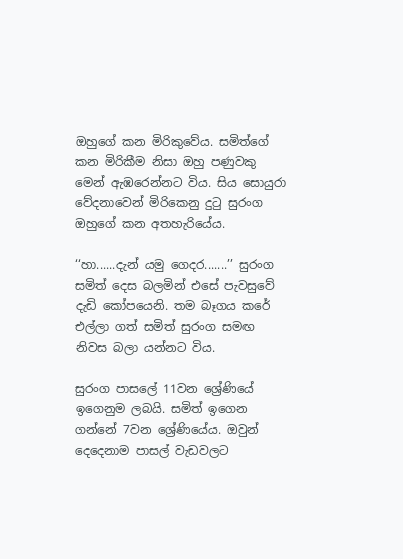ඔහුගේ කන මිරිකුවේය. සමිත්ගේ කන මිරිකීම නිසා ඔහු පණුවකු මෙන් ඇඹරෙන්නට විය. සිය සොයුරා වේදනාවෙන් මිරිකෙනු දුටු සුරංග ඔහුගේ කන අතහැරියේය.

‘‘හා......දැන් යමු ගෙදර.......’’ සුරංග සමිත් දෙස බලමින් එසේ පැවසුවේ දැඩි කෝපයෙනි. තම බෑගය කරේ එල්ලා ගත් සමිත් සුරංග සමඟ නිවස බලා යන්නට විය.

සුරංග පාසලේ 11වන ශ්‍රේණියේ ඉගෙනුම ලබයි. සමිත් ඉගෙන ගන්නේ 7වන ශ්‍රේණියේය. ඔවුන් දෙදෙනාම පාසල් වැඩවලට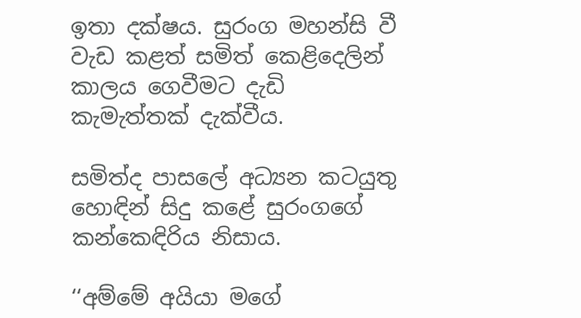ඉතා දක්ෂය. සුරංග මහන්සි වී වැඩ කළත් සමිත් කෙළිදෙලින් කාලය ගෙවීමට දැඩි කැමැත්තක් දැක්වීය.

සමිත්ද පාසලේ අධ්‍යන කටයුතු හොඳින් සිදු කළේ සුරංගගේ කන්කෙඳිරිය නිසාය.

‘‘අම්මේ අයියා මගේ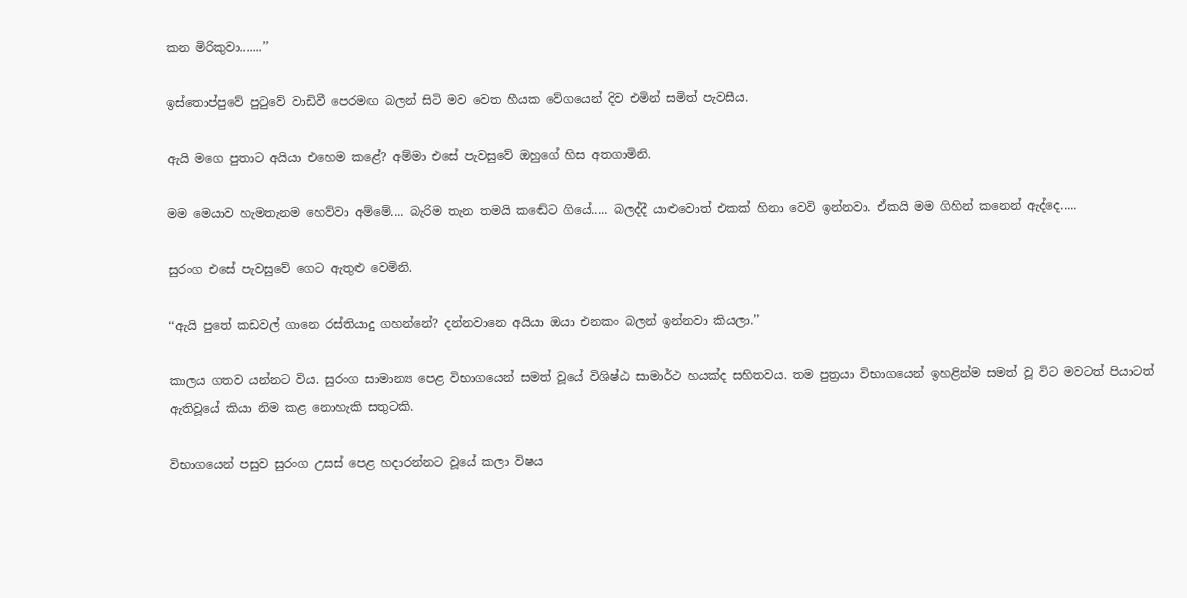කන මිරිකුවා.......’’

ඉස්තොප්පුවේ පුටුවේ වාඩිවී පෙරමඟ බලන් සිටි මව වෙත හීයක වේගයෙන් දිව එමින් සමිත් පැවසීය.

ඇයි මගෙ පුතාට අයියා එහෙම කළේ? අම්මා එසේ පැවසුවේ ඔහුගේ හිස අතගාමිනි.

මම මෙයාව හැමතැනම හෙව්වා අම්මේ.... බැරිම තැන තමයි කඬේට ගියේ..... බලද්දී යාළුවොත් එකක් හිනා වෙවි ඉන්නවා. ඒකයි මම ගිහින් කනෙන් ඇද්දෙ.....

සුරංග එසේ පැවසුවේ ගෙට ඇතුළු වෙමිනි.

‘‘ඇයි පුතේ කඩවල් ගානෙ රස්තියාදු ගහන්නේ? දන්නවානෙ අයියා ඔයා එනකං බලන් ඉන්නවා කියලා.’’

කාලය ගතව යන්නට විය. සුරංග සාමාන්‍ය පෙළ විභාගයෙන් සමත් වූයේ විශිෂ්ඨ සාමාර්ථ හයක්ද සහිතවය. තම පුත්‍රයා විභාගයෙන් ඉහළින්ම සමත් වූ විට මවටත් පියාටත් ඇතිවූයේ කියා නිම කළ නොහැකි සතුටකි.

විභාගයෙන් පසුව සුරංග උසස් පෙළ හදාරන්නට වූයේ කලා විෂය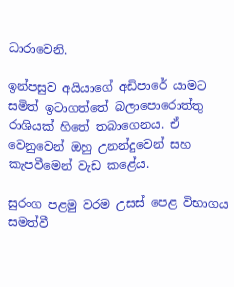ධාරාවෙනි.

ඉන්පසුව අයියාගේ අඩිපාරේ යාමට සමිත් ඉටාගත්තේ බලාපොරොත්තු රාශියක් හිතේ තබාගෙනය. ඒ වෙනුවෙන් ඔහු උනන්දුවෙන් සහ කැපවීමෙන් වැඩ කළේය.

සුරංග පළමු වරම උසස් පෙළ විභාගය සමත්වී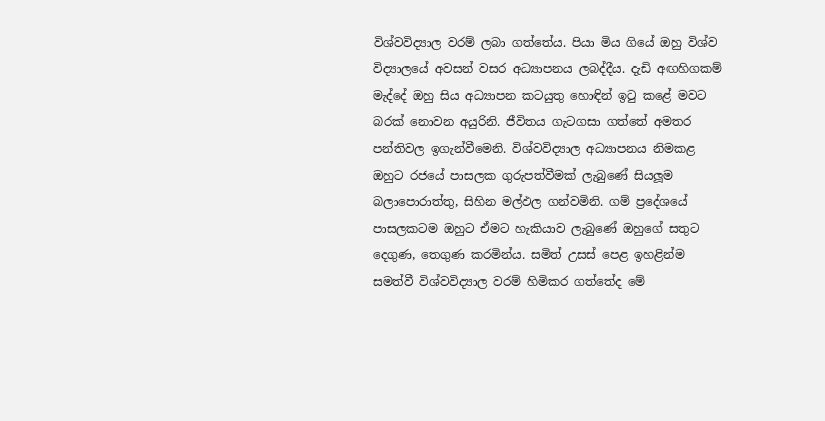විශ්වවිද්‍යාල වරම් ලබා ගත්තේය. පියා මිය ගියේ ඔහු විශ්ව විද්‍යාලයේ අවසන් වසර අධ්‍යාපනය ලබද්දීය. දැඩි අඟහිගකම් මැද්දේ ඔහු සිය අධ්‍යාපන කටයුතු හොඳින් ඉටු කළේ මවට බරක් නොවන අයුරිනි. ජීවිතය ගැටගසා ගත්තේ අමතර පන්තිවල ඉගැන්වීමෙනි. විශ්වවිද්‍යාල අධ්‍යාපනය නිමකළ ඔහුට රජයේ පාසලක ගුරුපත්වීමක් ලැබුණේ සියලූම බලාපොරාත්තු, සිහින මල්ඵල ගන්වමිනි. ගම් ප්‍රදේශයේ පාසලකටම ඔහුට ඒමට හැකියාව ලැබුණේ ඔහුගේ සතුට දෙගුණ, තෙගුණ කරමින්ය. සමිත් උසස් පෙළ ඉහළින්ම සමත්වී විශ්වවිද්‍යාල වරම් හිමිකර ගත්තේද මේ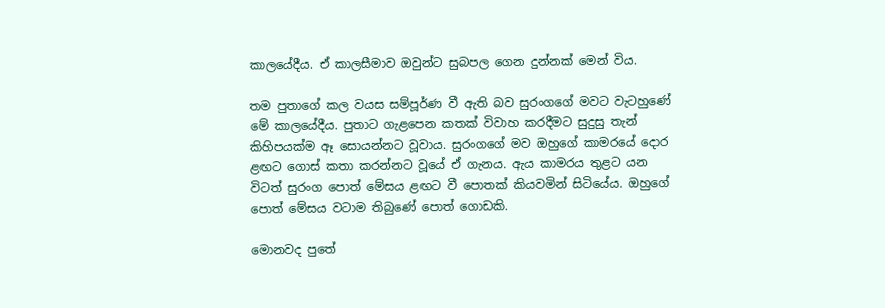කාලයේදීය. ඒ කාලසීමාව ඔවුන්ට සුබපල ගෙන දුන්නක් මෙන් විය.

තම පුතාගේ කල වයස සම්පූර්ණ වී ඇති බව සුරංගගේ මවට වැටහුණේ මේ කාලයේදීය. පුතාට ගැළපෙන කතක් විවාහ කරදීමට සුදුසු තැන් කිහිපයක්ම ඈ සොයන්නට වූවාය. සුරංගගේ මව ඔහුගේ කාමරයේ දොර ළඟට ගොස් කතා කරන්නට වූයේ ඒ ගැනය. ඇය කාමරය තුළට යන විටත් සුරංග පොත් මේසය ළඟට වී පොතක් කියවමින් සිටියේය. ඔහුගේ පොත් මේසය වටාම තිබුණේ පොත් ගොඩකි.

මොනවද පුතේ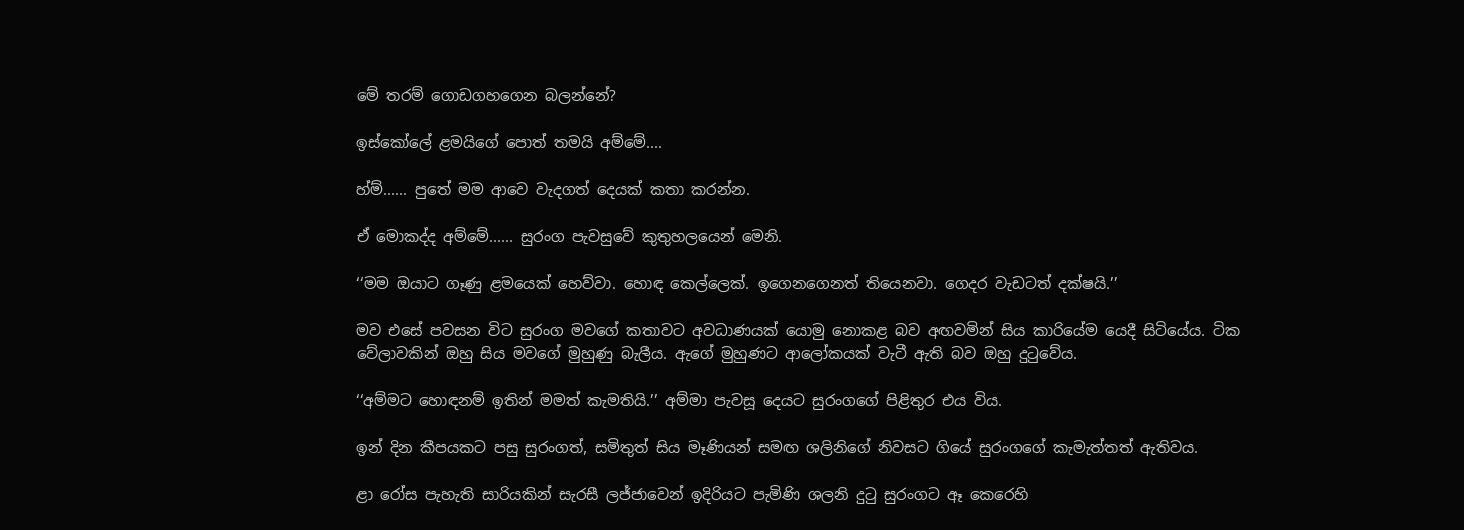මේ තරම් ගොඩගහගෙන බලන්නේ?

ඉස්කෝලේ ළමයිගේ පොත් තමයි අම්මේ....

හ්ම්...... පුතේ මම ආවෙ වැදගත් දෙයක් කතා කරන්න.

ඒ මොකද්ද අම්මේ...... සුරංග පැවසුවේ කුතුහලයෙන් මෙනි.

‘‘මම ඔයාට ගෑණු ළමයෙක් හෙව්වා. හොඳ කෙල්ලෙක්. ඉගෙනගෙනත් තියෙනවා. ගෙදර වැඩටත් දක්ෂයි.’’

මව එසේ පවසන විට සුරංග මවගේ කතාවට අවධාණයක් යොමු නොකළ බව අඟවමින් සිය කාරියේම යෙදී සිටියේය. ටික වේලාවකින් ඔහු සිය මවගේ මුහුණු බැලීය. ඇගේ මුහුණට ආලෝකයක් වැටී ඇති බව ඔහු දුටුවේය.

‘‘අම්මට හොඳනම් ඉතින් මමත් කැමතියි.’’ අම්මා පැවසූ දෙයට සුරංගගේ පිළිතුර එය විය.

ඉන් දින කීපයකට පසු සුරංගත්, සමිතුත් සිය මෑණියන් සමඟ ශලිනිගේ නිවසට ගියේ සුරංගගේ කැමැත්තත් ඇතිවය.

ළා රෝස පැහැති සාරියකින් සැරසී ලජ්ජාවෙන් ඉදිරියට පැමිණි ශලනි දුටු සුරංගට ඈ කෙරෙහි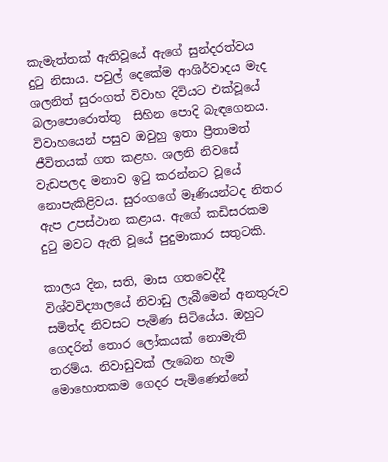කැමැත්තක් ඇතිවූයේ ඇගේ සුන්දරත්වය දුටු නිසාය. පවුල් දෙකේම ආශිර්වාදය මැද ශලනිත් සුරංගත් විවාහ දිවියට එක්වූයේ බලාපොරොත්තු  සිහින පොදි බැඳගෙනය. විවාහයෙන් පසුව ඔවුහු ඉතා ප්‍රීතාමත් ජීවිතයක් ගත කළහ. ශලනි නිවසේ වැඩපලද මනාව ඉටු කරන්නට වූයේ නොපැකිළිවය. සුරංගගේ මෑණියන්ටද නිතර ඇප උපස්ථාන කළාය. ඇගේ කඩිසරකම දුටු මවට ඇති වූයේ පුදුමාකාර සතුටකි.

කාලය දින, සති, මාස ගතවෙද්දී විශ්වවිද්‍යාලයේ නිවාඩු ලැබීමෙන් අනතුරුව සමිත්ද නිවසට පැමිණ සිටියේය. ඔහුට ගෙදරින් තොර ලෝකයක් නොමැති තරම්ය. නිවාඩුවක් ලැබෙන හැම මොහොතකම ගෙදර පැමිණෙන්නේ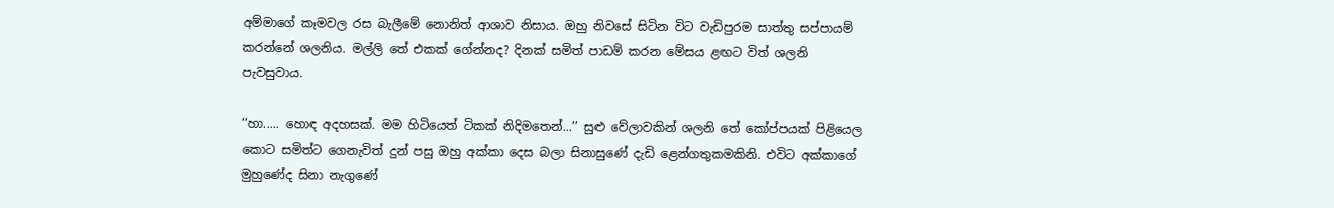අම්මාගේ කෑමවල රස බැලීමේ නොනිත් ආශාව නිසාය. ඔහු නිවසේ සිටින විට වැඩිපුරම සාත්තු සප්පායම් කරන්නේ ශලනිය. මල්ලි තේ එකක් ගේන්නද? දිනක් සමිත් පාඩම් කරන මේසය ළඟට විත් ශලනි පැවසුවාය.

‘‘හා..... හොඳ අදහසක්. මම හිටියෙත් ටිකක් නිදිමතෙන්...’’ සුළු වේලාවකින් ශලනි තේ කෝප්පයක් පිළියෙල කොට සමිත්ට ගෙනැවිත් දුන් පසු ඔහු අක්කා දෙස බලා සිනාසුණේ දැඩි ළෙන්ගතුකමකිනි. එවිට අක්කාගේ මුහුණේද සිනා නැගුණේ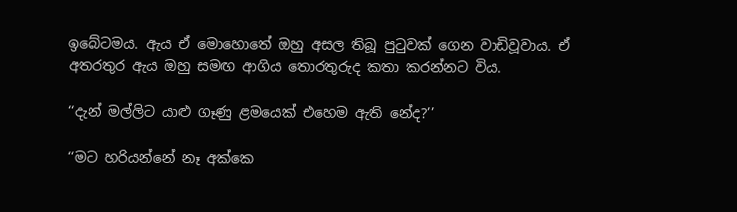ඉබේටමය. ඇය ඒ මොහොතේ ඔහු අසල තිබූ පුටුවක් ගෙන වාඩිවූවාය. ඒ අතරතුර ඇය ඔහු සමඟ ආගිය තොරතුරුද කතා කරන්නට විය.

‘‘දැන් මල්ලිට යාළු ගෑණු ළමයෙක් එහෙම ඇති නේද?’’

‘‘මට හරියන්නේ නෑ අක්කෙ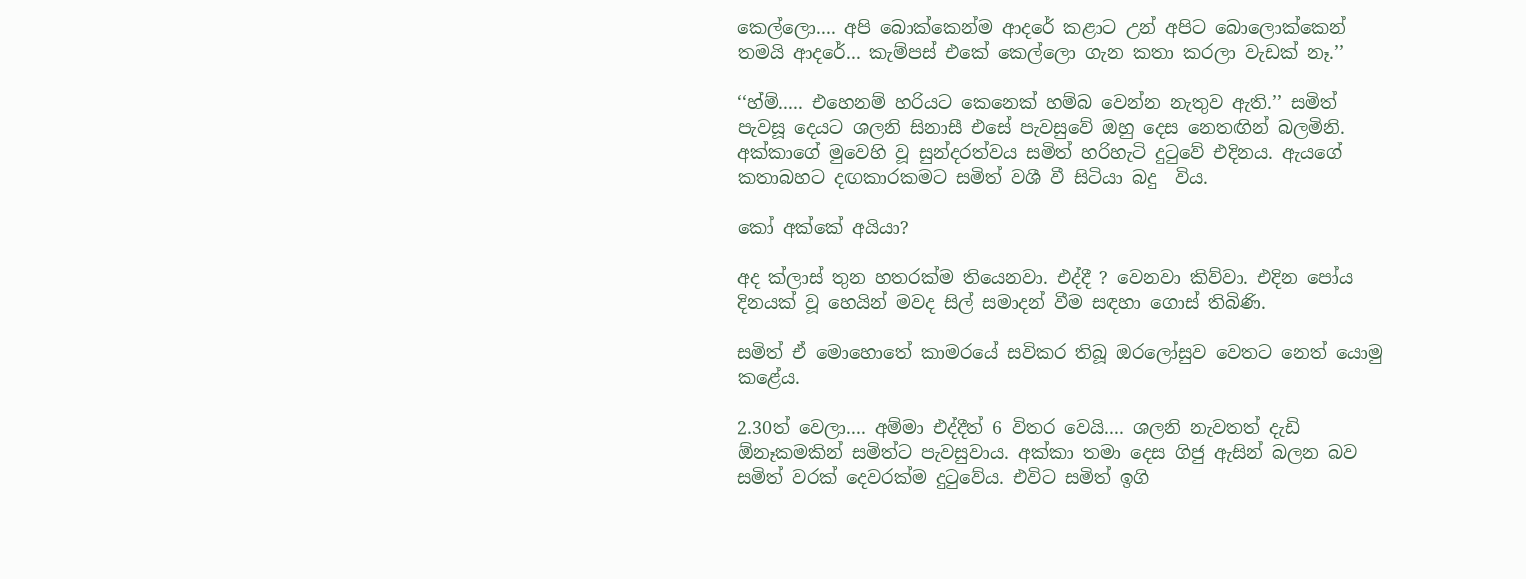කෙල්ලො.... අපි බොක්කෙන්ම ආදරේ කළාට උන් අපිට බොලොක්කෙන් තමයි ආදරේ... කැම්පස් එකේ කෙල්ලො ගැන කතා කරලා වැඩක් නෑ.’’

‘‘හ්ම්..... එහෙනම් හරියට කෙනෙක් හම්බ වෙන්න නැතුව ඇති.’’ සමිත් පැවසූ දෙයට ශලනි සිනාසී එසේ පැවසුවේ ඔහු දෙස නෙතඟින් බලමිනි.
අක්කාගේ මුවෙහි වූ සුන්දරත්වය සමිත් හරිහැටි දුටුවේ එදිනය. ඇයගේ කතාබහට දඟකාරකමට සමිත් වශී වී සිටියා බදු  විය.

කෝ අක්කේ අයියා?

අද ක්ලාස් තුන හතරක්ම තියෙනවා. එද්දී ? වෙනවා කිව්වා. එදින පෝය දිනයක් වූ හෙයින් මවද සිල් සමාදන් වීම සඳහා ගොස් තිබිණි.

සමිත් ඒ මොහොතේ කාමරයේ සවිකර තිබූ ඔරලෝසුව වෙතට නෙත් යොමු කළේය.

2.30ත් වෙලා.... අම්මා එද්දීත් 6 විතර වෙයි.... ශලනි නැවතත් දැඩි  ඕනෑකමකින් සමිත්ට පැවසුවාය. අක්කා තමා දෙස ගිජු ඇසින් බලන බව සමිත් වරක් දෙවරක්ම දුටුවේය. එවිට සමිත් ඉගි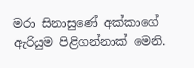මරා සිනාසුණේ අක්කාගේ ඇරියුම පිළිගන්නාක් මෙනි.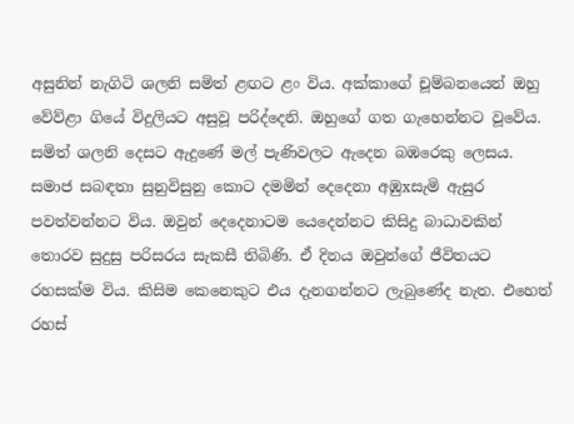අසුනින් නැගිටි ශලනි සමිත් ළඟට ළං විය. අක්කාගේ චූම්බනයෙන් ඔහු වේව්ළා ගියේ විදුලියට අසුවූ පරිද්දෙනි. ඔහුගේ ගත ගැහෙන්නට වූවේය. සමිත් ශලනි දෙසට ඇදුණේ මල් පැණිවලට ඇදෙන බඹරෙකු ලෙසය. සමාජ සබඳතා සුනුවිසුනු කොට දමමින් දෙදෙනා අඹුxසැමි ඇසුර පවත්වන්නට විය. ඔවුන් දෙදෙනාටම යෙදෙන්නට කිසිදු බාධාවකින් තොරව සුදුසු පරිසරය සැකසී තිබිණි. ඒ දිනය ඔවුන්ගේ ජීවිතයට රහසක්ම විය. කිසිම කෙනෙකුට එය දැනගන්නට ලැබුණේද නැත. එහෙත් රහස්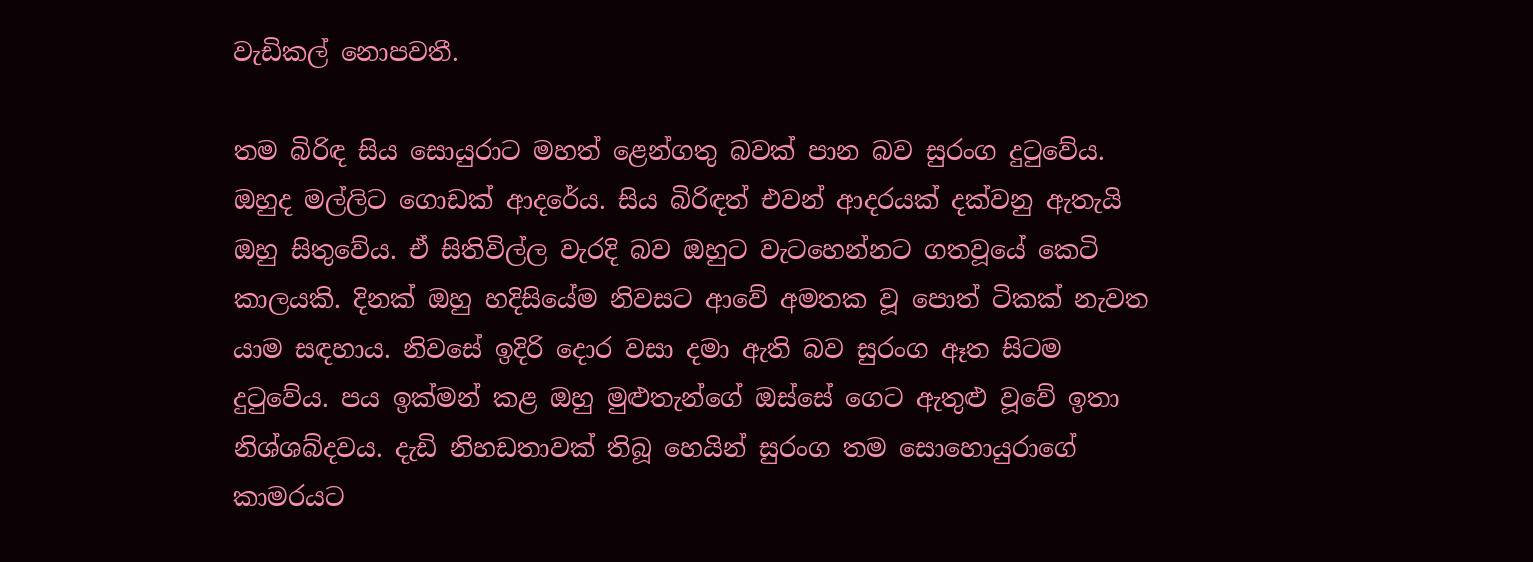වැඩිකල් නොපවතී.

තම බිරිඳ සිය සොයුරාට මහත් ළෙන්ගතු බවක් පාන බව සුරංග දුටුවේය. ඔහුද මල්ලිට ගොඩක් ආදරේය. සිය බිරිඳත් එවන් ආදරයක් දක්වනු ඇතැයි ඔහු සිතුවේය. ඒ සිතිවිල්ල වැරදි බව ඔහුට වැටහෙන්නට ගතවූයේ කෙටි කාලයකි. දිනක් ඔහු හදිසියේම නිවසට ආවේ අමතක වූ පොත් ටිකක් නැවත යාම සඳහාය. නිවසේ ඉදිරි දොර වසා දමා ඇති බව සුරංග ඈත සිටම දුටුවේය. පය ඉක්මන් කළ ඔහු මුළුතැන්ගේ ඔස්සේ ගෙට ඇතුළු වූවේ ඉතා නිශ්ශබ්දවය. දැඩි නිහඩතාවක් තිබූ හෙයින් සුරංග තම සොහොයුරාගේ කාමරයට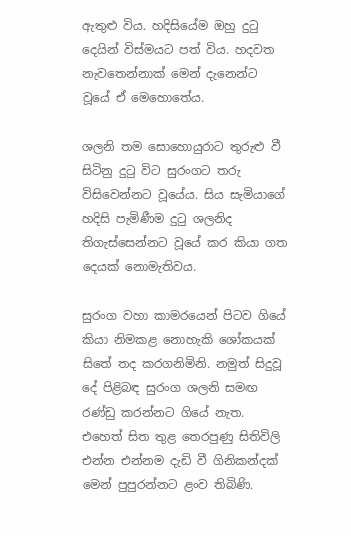ඇතුළු විය. හදිසියේම ඔහු දුටු දෙයින් විස්මයට පත් විය. හදවත නැවතෙන්නාක් මෙන් දැනෙන්ට වූයේ ඒ මෙහොතේය.

ශලනි තම සොහොයුරාට තුරුළු වී සිටිනු දුටු විට සුරංගට තරු විසිවෙන්නට වූයේය. සිය සැමියාගේ හදිසි පැමිණීම දුටු ශලනිද තිගැස්සෙන්නට වූයේ කර කියා ගත දෙයක් නොමැතිවය.

සුරංග වහා කාමරයෙන් පිටව ගියේ කියා නිමකළ නොහැකි ශෝකයක් සිතේ තද කරගනිමිනි. නමුත් සිදුවූ දේ පිළිබඳ සුරංග ශලනි සමඟ රණ්ඩු කරන්නට ගියේ නැත. එහෙත් සිත තුළ තෙරපුණු සිතිවිලි එන්න එන්නම දැඩි වී ගිනිකන්දක් මෙන් පුපුරන්නට ළංව තිබිණි.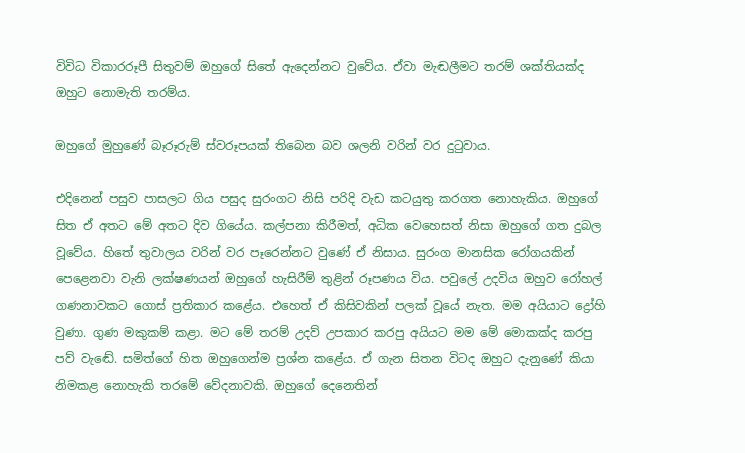විවිධ විකාරරූපී සිතුවම් ඔහුගේ සිතේ ඇදෙන්නට වුවේය. ඒවා මැඬලීමට තරම් ශක්තියක්ද ඔහුට නොමැති තරම්ය.

ඔහුගේ මුහුණේ බෑරූරුම් ස්වරූපයක් තිබෙන බව ශලනි වරින් වර දුටුවාය.

එදිනෙන් පසුව පාසලට ගිය පසුද සුරංගට නිසි පරිදි වැඩ කටයුතු කරගත නොහැකිය. ඔහුගේ සිත ඒ අතට මේ අතට දිව ගියේය. කල්පනා කිරීමත්, අධික වෙහෙසත් නිසා ඔහුගේ ගත දුබල වූවේය. හිතේ තුවාලය වරින් වර පෑරෙන්නට වුණේ ඒ නිසාය. සුරංග මානසික රෝගයකින් පෙළෙනවා වැනි ලක්ෂණයන් ඔහුගේ හැසිරීම් තුළින් රූපණය විය. පවුලේ උදවිය ඔහුව රෝහල් ගණනාවකට ගොස් ප්‍රතිකාර කළේය. එහෙත් ඒ කිසිවකින් පලක් වූයේ නැත. මම අයියාට ද්‍රෝහි වුණා. ගුණ මකුකම් කළා. මට මේ තරම් උදව් උපකාර කරපු අයියට මම මේ මොකක්ද කරපු පව් වැඬේ. සමිත්ගේ හිත ඔහුගෙන්ම ප්‍රශ්න කළේය. ඒ ගැන සිතන විටද ඔහුට දැනුණේ කියා නිමකළ නොහැකි තරමේ වේදනාවකි. ඔහුගේ දෙනෙතින්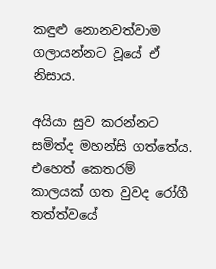කඳුළු නොනවත්වාම ගලායන්නට වූයේ ඒ නිසාය.

අයියා සුව කරන්නට සමිත්ද මහන්සි ගත්තේය. එහෙත් කෙතරම් කාලයක් ගත වුවද රෝගී තත්ත්වයේ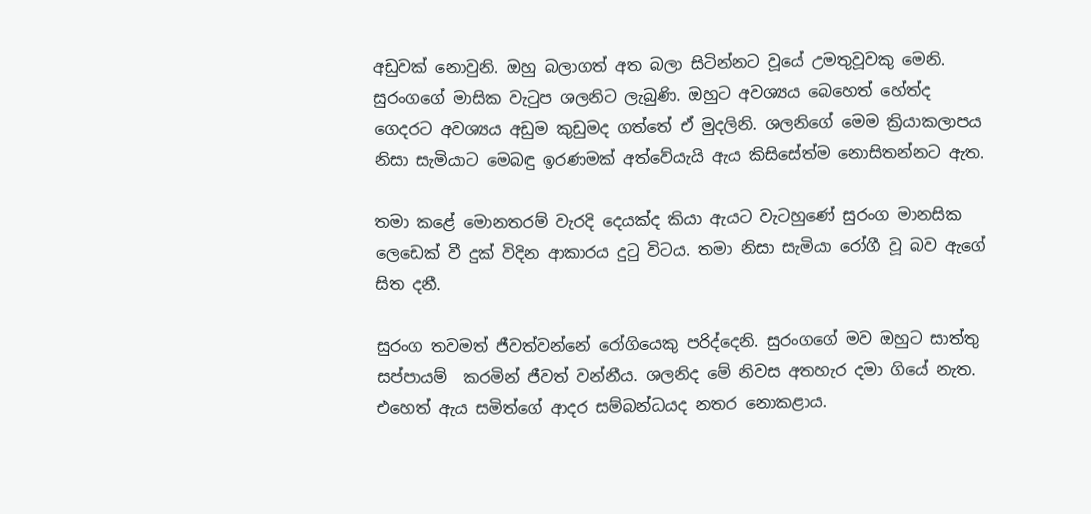අඩුවක් නොවුනි. ඔහු බලාගත් අත බලා සිටින්නට වූයේ උමතුවූවකු මෙනි. සුරංගගේ මාසික වැටුප ශලනිට ලැබුණි. ඔහුට අවශ්‍යය බෙහෙත් හේත්ද ගෙදරට අවශ්‍යය අඩුම කුඩුමද ගත්තේ ඒ මුදලිනි. ශලනිගේ මෙම ක්‍රියාකලාපය නිසා සැමියාට මෙබඳු ඉරණමක් අත්වේයැයි ඇය කිසිසේත්ම නොසිතන්නට ඇත.

තමා කළේ මොනතරම් වැරදි දෙයක්ද කියා ඇයට වැටහුණේ සුරංග මානසික ලෙඩෙක් වී දුක් විදින ආකාරය දුටු විටය. තමා නිසා සැමියා රෝගී වූ බව ඇගේ සිත දනී.

සුරංග තවමත් ජීවත්වන්නේ රෝගියෙකු පරිද්දෙනි. සුරංගගේ මව ඔහුට සාත්තු සප්පායම්  කරමින් ජීවත් වන්නීය. ශලනිද මේ නිවස අතහැර දමා ගියේ නැත. එහෙත් ඇය සමිත්ගේ ආදර සම්බන්ධයද නතර නොකළාය.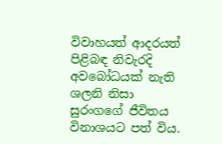විවාහයත් ආදරයත් පිළිබඳ නිවැරදි අවබෝධයක් නැති ශලනි නිසා සුරංගගේ ජීවිතය විනාශයට පත් විය.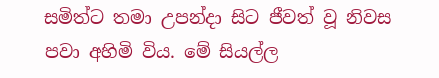සමිත්ට තමා උපන්දා සිට ජීවත් වූ නිවස පවා අහිමි විය. මේ සියල්ල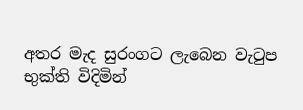අතර මැද සුරංගට ලැබෙන වැටුප භුක්ති විදිමින්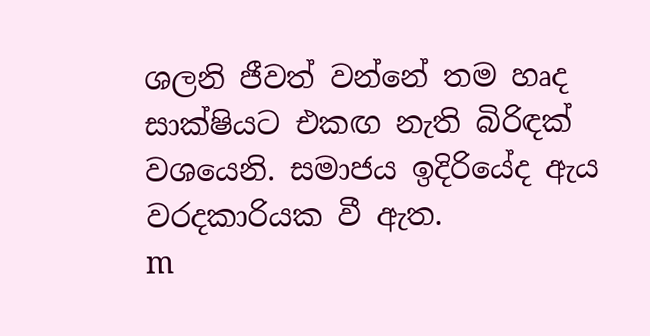ශලනි ජීවත් වන්නේ තම හෘද සාක්ෂියට එකඟ නැති බිරිඳක් වශයෙනි. සමාජය ඉදිරියේද ඇය වරදකාරියක වී ඇත.
m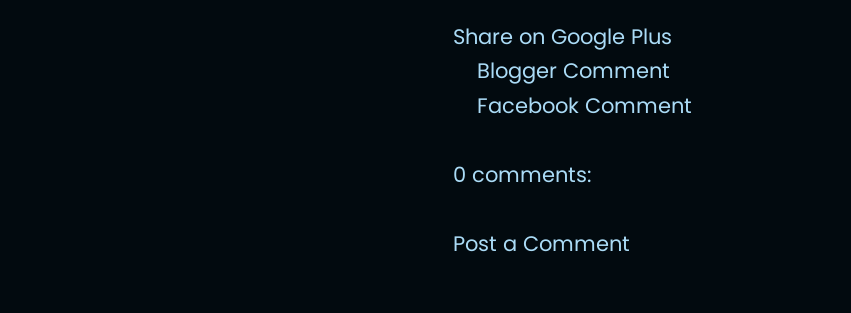Share on Google Plus
    Blogger Comment
    Facebook Comment

0 comments:

Post a Comment